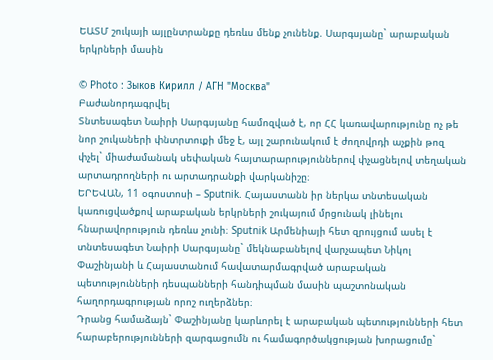ԵԱՏՄ շուկայի այլընտրանքը դեռևս մենք չունենք. Սարգսյանը` արաբական երկրների մասին

© Photo : Зыков Кирилл / АГН "Москва"
Բաժանորդագրվել
Տնտեսագետ Նաիրի Սարգսյանը համոզված է, որ ՀՀ կառավարությունը ոչ թե նոր շուկաների փնտրտուքի մեջ է, այլ շարունակում է ժողովրդի աչքին թոզ փչել` միաժամանակ սեփական հայտարարություններով փչացնելով տեղական արտադրողների ու արտադրանքի վարկանիշը։
ԵՐԵՎԱՆ, 11 օգոստոսի – Sputnik. Հայաստանն իր ներկա տնտեսական կառուցվածքով արաբական երկրների շուկայում մրցունակ լինելու հնարավորություն դեռևս չունի։ Sputnik Արմենիայի հետ զրույցում ասել է տնտեսագետ Նաիրի Սարգսյանը` մեկնաբանելով վարչապետ Նիկոլ Փաշինյանի և Հայաստանում հավատարմագրված արաբական պետությունների դեսպանների հանդիպման մասին պաշտոնական հաղորդագրության որոշ ուղերձներ։
Դրանց համաձայն` Փաշինյանը կարևորել է արաբական պետությունների հետ հարաբերությունների զարգացումն ու համագործակցության խորացումը`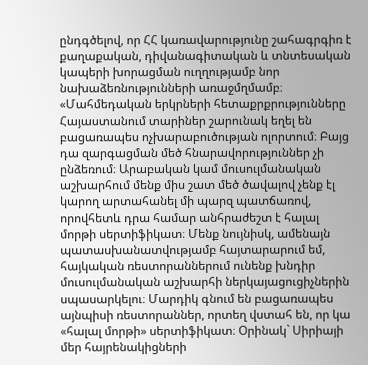ընդգծելով, որ ՀՀ կառավարությունը շահագրգիռ է քաղաքական, դիվանագիտական և տնտեսական կապերի խորացման ուղղությամբ նոր նախաձեռնությունների առաջմղմամբ։
«Մահմեդական երկրների հետաքրքրությունները Հայաստանում տարիներ շարունակ եղել են բացառապես ոչխարաբուծության ոլորտում։ Բայց դա զարգացման մեծ հնարավորություններ չի ընձեռում։ Արաբական կամ մուսուլմանական աշխարհում մենք միս շատ մեծ ծավալով չենք էլ կարող արտահանել մի պարզ պատճառով, որովհետև դրա համար անհրաժեշտ է հալալ մորթի սերտիֆիկատ։ Մենք նույնիսկ, ամենայն պատասխանատվությամբ հայտարարում եմ, հայկական ռեստորաններում ունենք խնդիր մուսուլմանական աշխարհի ներկայացուցիչներին սպասարկելու։ Մարդիկ գնում են բացառապես այնպիսի ռեստորաններ, որտեղ վստահ են, որ կա «հալալ մորթի» սերտիֆիկատ։ Օրինակ` Սիրիայի մեր հայրենակիցների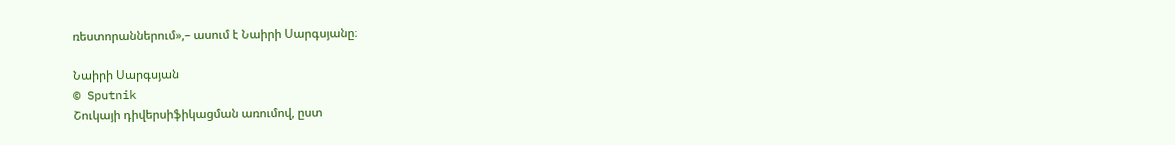ռեստորաններում»,– ասում է Նաիրի Սարգսյանը։

Նաիրի Սարգսյան
© Sputnik
Շուկայի դիվերսիֆիկացման առումով, ըստ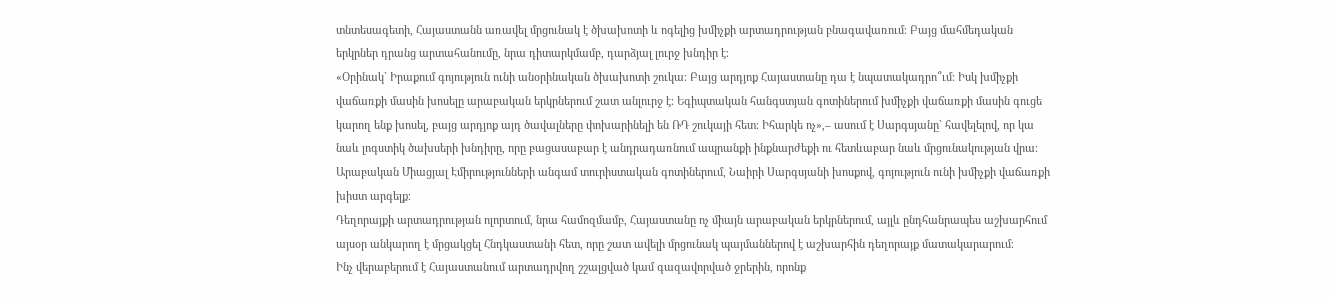տնտեսագետի, Հայաստանն առավել մրցունակ է ծխախոտի և ոգելից խմիչքի արտադրության բնագավառում։ Բայց մահմեդական երկրներ դրանց արտահանումը, նրա դիտարկմամբ, դարձյալ լուրջ խնդիր է։
«Օրինակ` Իրաքում գոյություն ունի անօրինական ծխախոտի շուկա։ Բայց արդյոք Հայաստանը դա է նպատակադրո՞ւմ։ Իսկ խմիչքի վաճառքի մասին խոսելը արաբական երկրներում շատ անլուրջ է։ Եգիպտական հանգստյան գոտիներում խմիչքի վաճառքի մասին գուցե կարող ենք խոսել, բայց արդյոք այդ ծավալները փոխարինելի են ՌԴ շուկայի հետ։ Իհարկե ոչ»,– ասում է Սարգսյանը` հավելելով, որ կա նաև լոգստիկ ծախսերի խնդիրը, որը բացասաբար է անդրադառնում ապրանքի ինքնարժեքի ու հետևաբար նաև մրցունակության վրա։
Արաբական Միացյալ Էմիրությունների անգամ տուրիստական գոտիներում, Նաիրի Սարգսյանի խոսքով, գոյություն ունի խմիչքի վաճառքի խիստ արգելք։
Դեղորայքի արտադրության ոլորտում, նրա համոզմամբ, Հայաստանը ոչ միայն արաբական երկրներում, այլև ընդհանրապես աշխարհում այսօր անկարող է մրցակցել Հնդկաստանի հետ, որը շատ ավելի մրցունակ պայմաններով է աշխարհին դեղորայք մատակարարում։
Ինչ վերաբերում է Հայաստանում արտադրվող շշալցված կամ գազավորված ջրերին, որոնք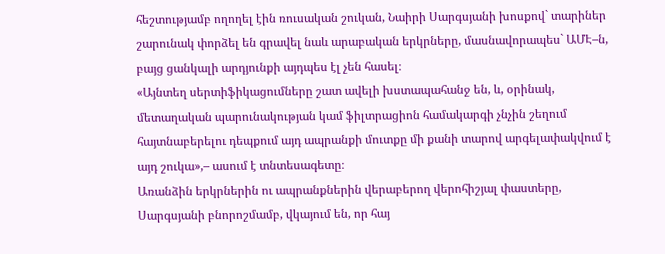հեշտությամբ ողողել էին ռուսական շուկան, Նաիրի Սարգսյանի խոսքով` տարիներ շարունակ փորձել են գրավել նաև արաբական երկրները, մասնավորապես` ԱՄԷ–ն, բայց ցանկալի արդյունքի այդպես էլ չեն հասել։
«Այնտեղ սերտիֆիկացումները շատ ավելի խստապահանջ են, և, օրինակ, մետաղական պարունակության կամ ֆիլտրացիոն համակարգի չնչին շեղում հայտնաբերելու դեպքում այդ ապրանքի մուտքը մի քանի տարով արգելափակվում է այդ շուկա»,– ասում է տնտեսագետը։
Առանձին երկրներին ու ապրանքներին վերաբերող վերոհիշյալ փաստերը, Սարգսյանի բնորոշմամբ, վկայում են, որ հայ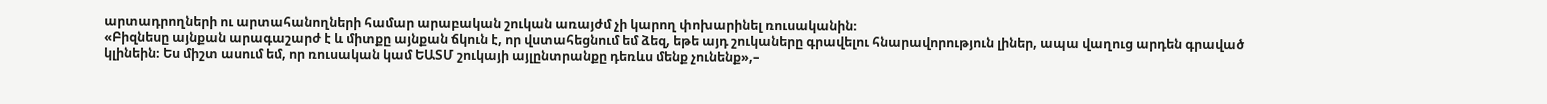արտադրողների ու արտահանողների համար արաբական շուկան առայժմ չի կարող փոխարինել ռուսականին։
«Բիզնեսը այնքան արագաշարժ է և միտքը այնքան ճկուն է, որ վստահեցնում եմ ձեզ, եթե այդ շուկաները գրավելու հնարավորություն լիներ, ապա վաղուց արդեն գրաված կլինեին։ Ես միշտ ասում եմ, որ ռուսական կամ ԵԱՏՄ շուկայի այլընտրանքը դեռևս մենք չունենք»,–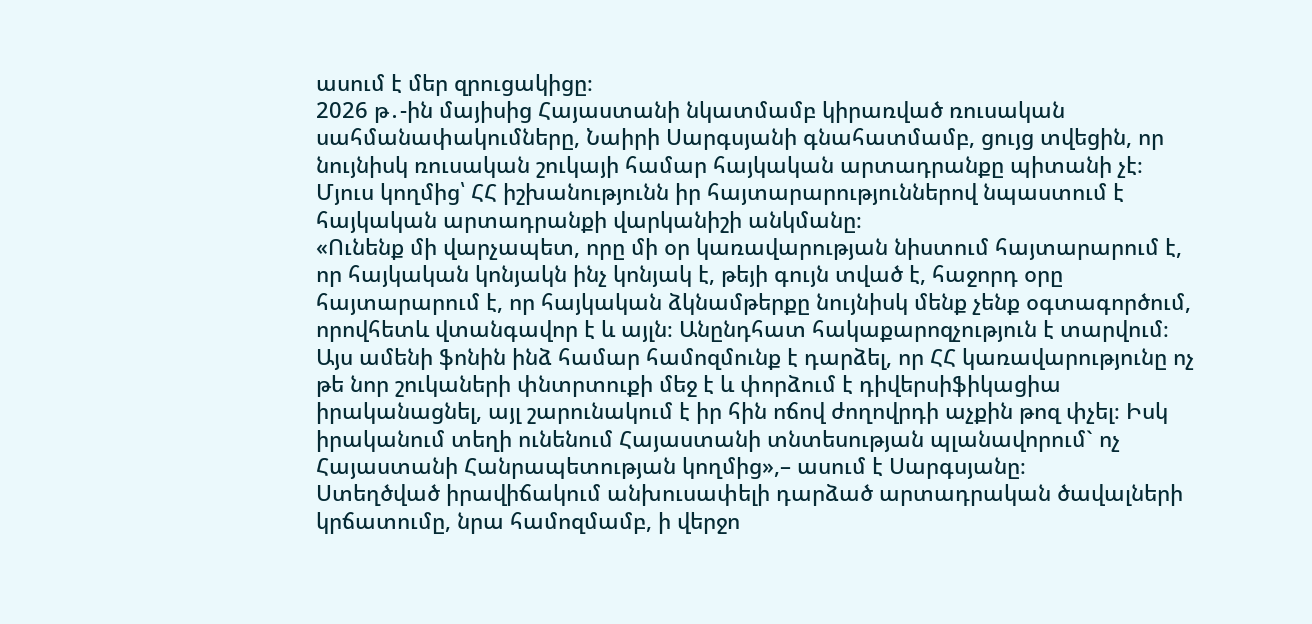ասում է մեր զրուցակիցը։
2026 թ․-ին մայիսից Հայաստանի նկատմամբ կիրառված ռուսական սահմանափակումները, Նաիրի Սարգսյանի գնահատմամբ, ցույց տվեցին, որ նույնիսկ ռուսական շուկայի համար հայկական արտադրանքը պիտանի չէ։ Մյուս կողմից՝ ՀՀ իշխանությունն իր հայտարարություններով նպաստում է հայկական արտադրանքի վարկանիշի անկմանը։
«Ունենք մի վարչապետ, որը մի օր կառավարության նիստում հայտարարում է, որ հայկական կոնյակն ինչ կոնյակ է, թեյի գույն տված է, հաջորդ օրը հայտարարում է, որ հայկական ձկնամթերքը նույնիսկ մենք չենք օգտագործում, որովհետև վտանգավոր է և այլն։ Անընդհատ հակաքարոզչություն է տարվում։ Այս ամենի ֆոնին ինձ համար համոզմունք է դարձել, որ ՀՀ կառավարությունը ոչ թե նոր շուկաների փնտրտուքի մեջ է և փորձում է դիվերսիֆիկացիա իրականացնել, այլ շարունակում է իր հին ոճով ժողովրդի աչքին թոզ փչել։ Իսկ իրականում տեղի ունենում Հայաստանի տնտեսության պլանավորում` ոչ Հայաստանի Հանրապետության կողմից»,– ասում է Սարգսյանը։
Ստեղծված իրավիճակում անխուսափելի դարձած արտադրական ծավալների կրճատումը, նրա համոզմամբ, ի վերջո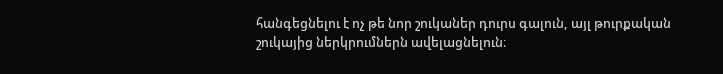հանգեցնելու է ոչ թե նոր շուկաներ դուրս գալուն, այլ թուրքական շուկայից ներկրումներն ավելացնելուն։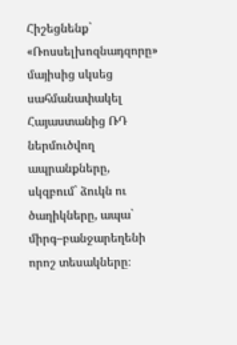Հիշեցնենք` «Ռոսսելխոզնադզորը» մայիսից սկսեց սահմանափակել Հայաստանից ՌԴ ներմուծվող ապրանքները, սկզբում` ձուկն ու ծաղիկները, ապա` միրգ–բանջարեղենի որոշ տեսակները։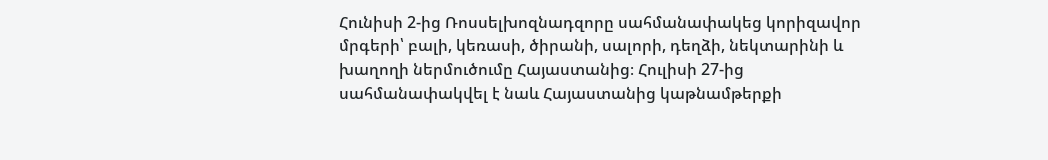Հունիսի 2-ից Ռոսսելխոզնադզորը սահմանափակեց կորիզավոր մրգերի՝ բալի, կեռասի, ծիրանի, սալորի, դեղձի, նեկտարինի և խաղողի ներմուծումը Հայաստանից։ Հուլիսի 27-ից սահմանափակվել է նաև Հայաստանից կաթնամթերքի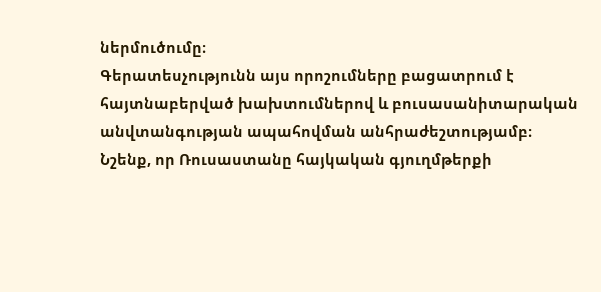ներմուծումը։
Գերատեսչությունն այս որոշումները բացատրում է հայտնաբերված խախտումներով և բուսասանիտարական անվտանգության ապահովման անհրաժեշտությամբ։ Նշենք, որ Ռուսաստանը հայկական գյուղմթերքի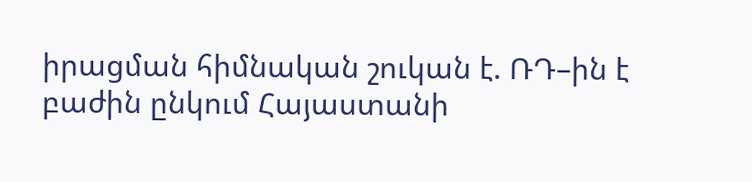իրացման հիմնական շուկան է. ՌԴ–ին է բաժին ընկում Հայաստանի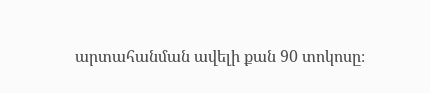արտահանման ավելի քան 90 տոկոսը։